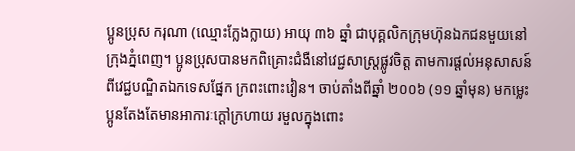ប្អូនប្រុស ករុណា (ឈ្មោះក្លែងក្លាយ) អាយុ ៣៦ ឆ្នាំ ជាបុគ្គលិកក្រុមហ៊ុនឯកជនមួយនៅក្រុងភ្នំពេញ។ ប្អូនប្រុសបានមកពិគ្រោះជំងឺនៅវេជ្ជសាស្ត្រផ្លូវចិត្ត តាមការផ្តល់អនុសាសន៍ ពីវេជ្ជបណ្ឌិតឯកទេសផ្នែក ក្រពះពោះវៀន។ ចាប់តាំងពីឆ្នាំ ២០០៦ (១១ ឆ្នាំមុន) មកម្លេះ ប្អូនតែងតែមានអាការៈក្តៅក្រហាយ រមួលក្នុងពោះ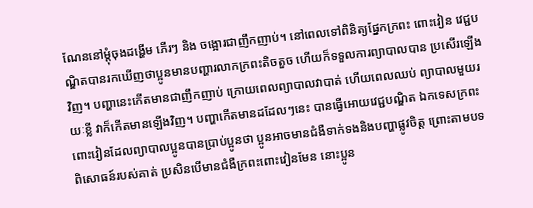ណែននៅម្តុំចុងដង្ហើម ភើរៗ និង ចង្អោរជាញឹកញាប់។ នៅពេលទៅពិនិត្យផ្នែកក្រពះ ពោះវៀន វេជ្ជបណ្ឌិតបានរកឃើញថាប្អូនមានបញ្ហារលាកក្រពះតិចតួច ហើយក៏ទទួលការព្យាបាលបាន ប្រសើរឡើងវិញ។ បញ្ហានេះកើតមានជាញឹកញាប់ ក្រោយពេលព្យាបាលវាបាត់ ហើយពេលឈប់ ព្យាបាលមួយរយៈខ្លី វាក៏កើតមានឡើងវិញ។ បញ្ហាកើតមានដដែលៗនេះ បានធ្វើអោយវេជ្ជបណ្ឌិត ឯកទេសក្រពះពោះវៀនដែលព្យាបាលប្អូនបានប្រាប់ប្អូនថា ប្អូនអាចមានជំងឺទាក់ទងនិងបញ្ហាផ្លូវចិត្ត ព្រោះតាមបទពិសោធន៍របស់គាត់ ប្រសិនបើមានជំងឺក្រពះពោះវៀនមែន នោះប្អូន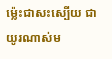ម៉្លេះជាសះស្បើយ ជាយូរណាស់ម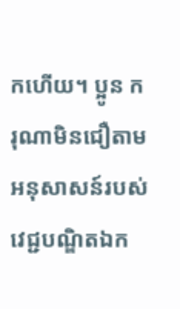កហើយ។ ប្អូន ករុណាមិនជឿតាមអនុសាសន៍របស់វេជ្ជបណ្ឌិតឯក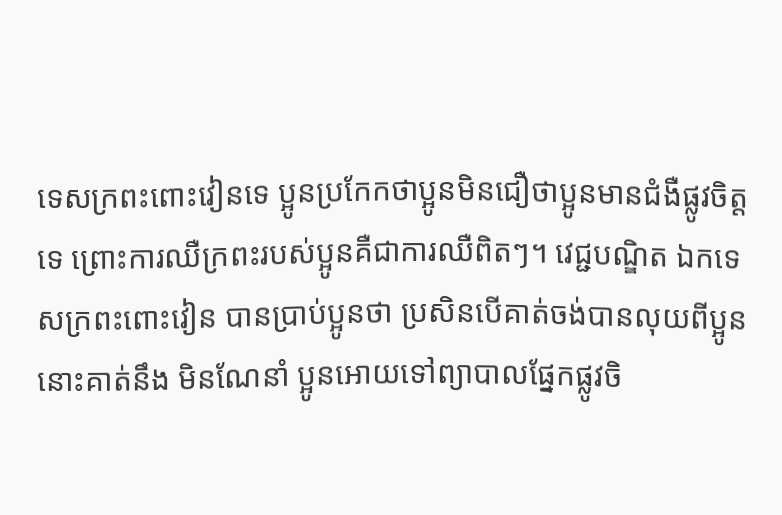ទេសក្រពះពោះវៀនទេ ប្អូនប្រកែកថាប្អូនមិនជឿថាប្អូនមានជំងឺផ្លូវចិត្តទេ ព្រោះការឈឺក្រពះរបស់ប្អូនគឺជាការឈឺពិតៗ។ វេជ្ជបណ្ឌិត ឯកទេសក្រពះពោះវៀន បានប្រាប់ប្អូនថា ប្រសិនបើគាត់ចង់បានលុយពីប្អូន នោះគាត់នឹង មិនណែនាំ ប្អូនអោយទៅព្យាបាលផ្នែកផ្លូវចិ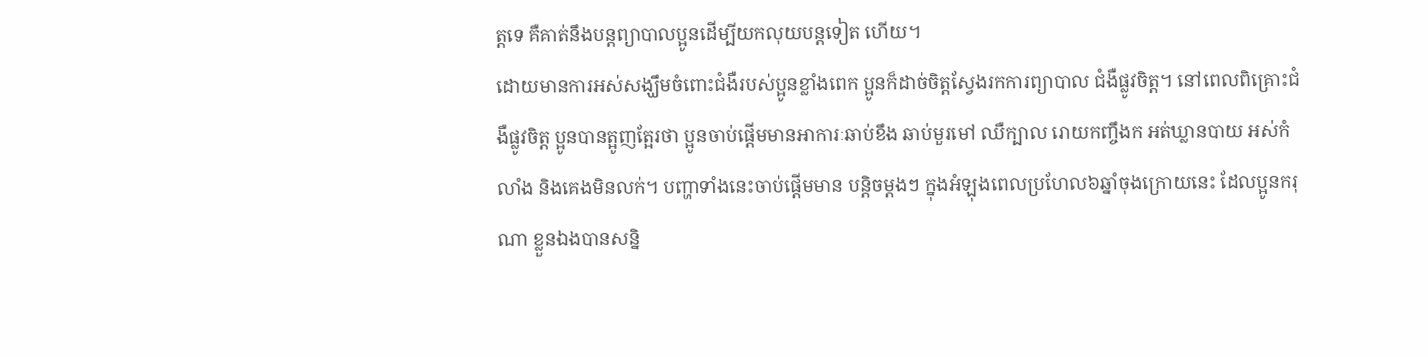ត្តទេ គឺគាត់នឹងបន្តព្យាបាលប្អូនដើម្បីយកលុយបន្តទៀត ហើយ។
ដោយមានការអស់សង្ឃឹមចំពោះជំងឺរបស់ប្អូនខ្លាំងពេក ប្អូនក៏ដាច់ចិត្តស្វែងរកការព្យាបាល ជំងឺផ្លូវចិត្ត។ នៅពេលពិគ្រោះជំងឺផ្លូវចិត្ត ប្អូនបានត្អូញត្អែរថា ប្អូនចាប់ផ្តើមមានអាការៈឆាប់ខឹង ឆាប់មួរមៅ ឈឺក្បាល រោយកញ្ចឹងក អត់ឃ្លានបាយ អស់កំលាំង និងគេងមិនលក់។ បញ្ហាទាំងនេះចាប់ផ្តើមមាន បន្តិចម្តងៗ ក្នុងអំឡុងពេលប្រហែល៦ឆ្នាំចុងក្រោយនេះ ដែលប្អូនករុណា ខ្លួនឯងបានសន្និ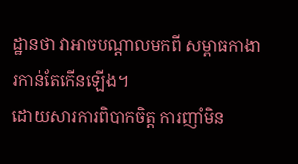ដ្ឋានថា វាអាចបណ្តាលមកពី សម្ពាធកាងារកាន់តែកើនឡើង។
ដោយសារការពិបាកចិត្ត ការញាំមិន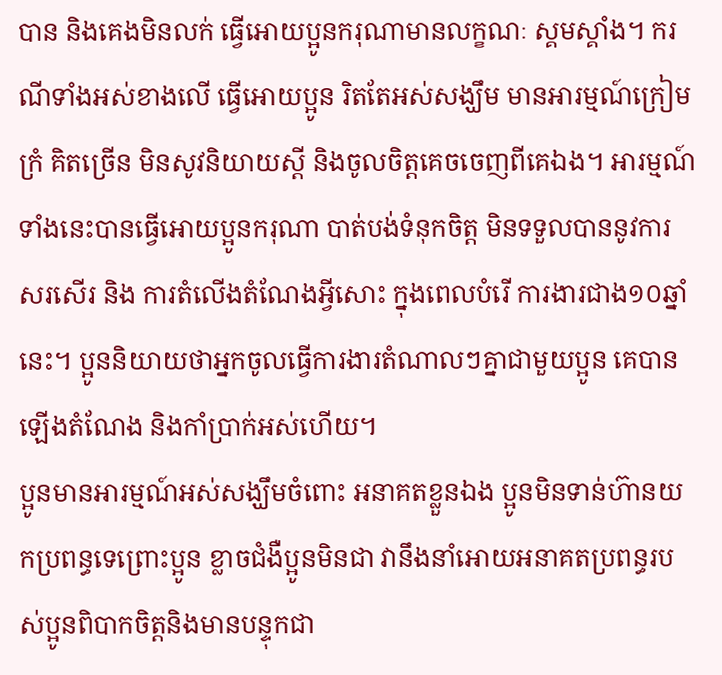បាន និងគេងមិនលក់ ធ្វើអោយប្អូនករុណាមានលក្ខណៈ ស្គមស្គាំង។ ករណីទាំងអស់ខាងលើ ធ្វើអោយប្អូន រិតតែអស់សង្ឃឹម មានអារម្មណ៍ក្រៀមក្រំ គិតច្រើន មិនសូវនិយាយស្តី និងចូលចិត្តគេចចេញពីគេឯង។ អារម្មណ៍ទាំងនេះបានធ្វើអោយប្អូនករុណា បាត់បង់ទំនុកចិត្ត មិនទទួលបាននូវការសរសើរ និង ការតំលើងតំណែងអ្វីសោះ ក្នុងពេលបំរើ ការងារជាង១០ឆ្នាំនេះ។ ប្អូននិយាយថាអ្នកចូលធ្វើការងារតំណាលៗគ្នាជាមួយប្អូន គេបានឡើងតំណែង និងកាំប្រាក់អស់ហើយ។
ប្អូនមានអារម្មណ៍អស់សង្ឃឹមចំពោះ អនាគតខ្លួនឯង ប្អូនមិនទាន់ហ៊ានយកប្រពន្ធទេព្រោះប្អូន ខ្លាចជំងឺប្អូនមិនជា វានឹងនាំអោយអនាគតប្រពន្ធរបស់ប្អូនពិបាកចិត្តនិងមានបន្ទុកជា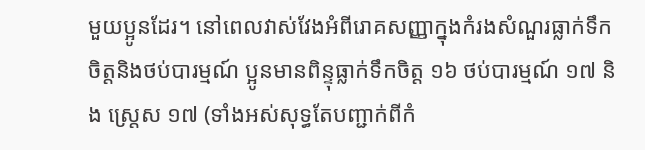មួយប្អូនដែរ។ នៅពេលវាស់វែងអំពីរោគសញ្ញាក្នុងកំរងសំណួរធ្លាក់ទឹកចិត្តនិងថប់បារម្មណ៍ ប្អូនមានពិន្ទុធ្លាក់ទឹកចិត្ត ១៦ ថប់បារម្មណ៍ ១៧ និង ស្ត្រេស ១៧ (ទាំងអស់សុទ្ធតែបញ្ជាក់ពីកំ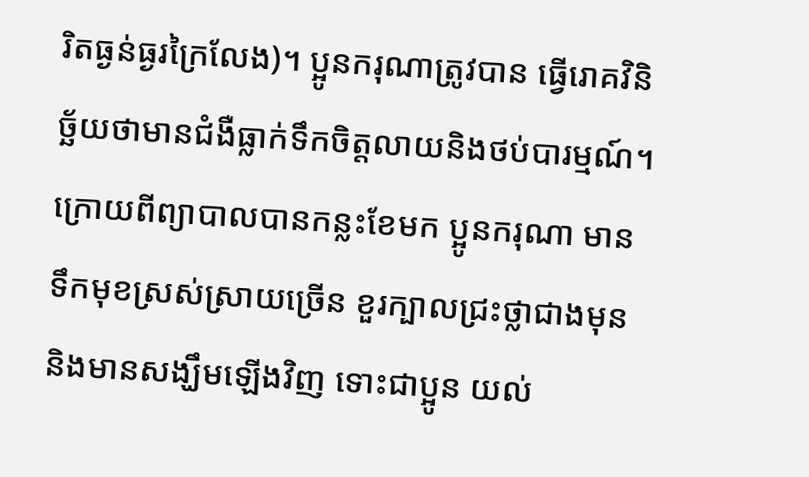រិតធ្ងន់ធ្ងរក្រៃលែង)។ ប្អូនករុណាត្រូវបាន ធ្វើរោគវិនិច្ឆ័យថាមានជំងឺធ្លាក់ទឹកចិត្តលាយនិងថប់បារម្មណ៍។ ក្រោយពីព្យាបាលបានកន្លះខែមក ប្អូនករុណា មានទឹកមុខស្រស់ស្រាយច្រើន ខួរក្បាលជ្រះថ្លាជាងមុន និងមានសង្ឃឹមឡើងវិញ ទោះជាប្អូន យល់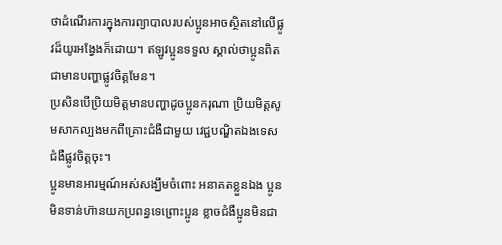ថាដំណើរការក្នុងការព្យាបាលរបស់ប្អូនអាចស្ថិតនៅលើផ្លូវដ៏យូរអង្វែងក៏ដោយ។ ឥឡូវប្អូនទទួល ស្គាល់ថាប្អូនពិតជាមានបញ្ហាផ្លូវចិត្តមែន។
ប្រសិនបើប្រិយមិត្តមានបញ្ហាដូចប្អូនករុណា ប្រិយមិត្តសូមសាកល្បងមកពីគ្រោះជំងឺជាមួយ វេជ្ជបណ្ឌិតឯងទេសជំងឺផ្លូវចិត្តចុះ។
ប្អូនមានអារម្មណ៍អស់សង្ឃឹមចំពោះ អនាគតខ្លួនឯង ប្អូនមិនទាន់ហ៊ានយកប្រពន្ធទេព្រោះប្អូន ខ្លាចជំងឺប្អូនមិនជា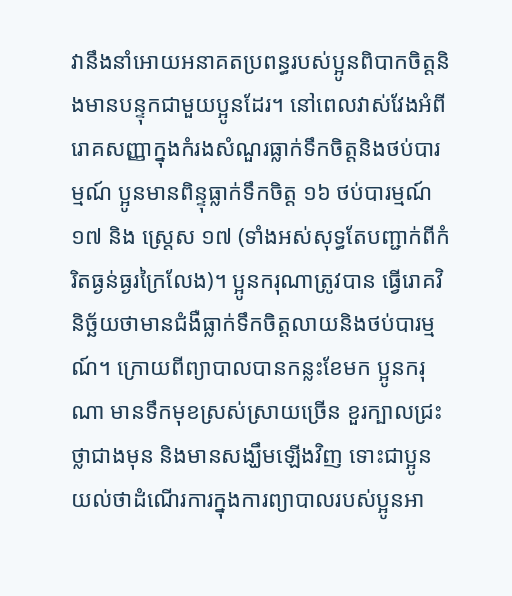វានឹងនាំអោយអនាគតប្រពន្ធរបស់ប្អូនពិបាកចិត្តនិងមានបន្ទុកជាមួយប្អូនដែរ។ នៅពេលវាស់វែងអំពីរោគសញ្ញាក្នុងកំរងសំណួរធ្លាក់ទឹកចិត្តនិងថប់បារម្មណ៍ ប្អូនមានពិន្ទុធ្លាក់ទឹកចិត្ត ១៦ ថប់បារម្មណ៍ ១៧ និង ស្ត្រេស ១៧ (ទាំងអស់សុទ្ធតែបញ្ជាក់ពីកំរិតធ្ងន់ធ្ងរក្រៃលែង)។ ប្អូនករុណាត្រូវបាន ធ្វើរោគវិនិច្ឆ័យថាមានជំងឺធ្លាក់ទឹកចិត្តលាយនិងថប់បារម្មណ៍។ ក្រោយពីព្យាបាលបានកន្លះខែមក ប្អូនករុណា មានទឹកមុខស្រស់ស្រាយច្រើន ខួរក្បាលជ្រះថ្លាជាងមុន និងមានសង្ឃឹមឡើងវិញ ទោះជាប្អូន យល់ថាដំណើរការក្នុងការព្យាបាលរបស់ប្អូនអា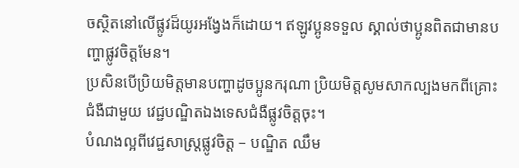ចស្ថិតនៅលើផ្លូវដ៏យូរអង្វែងក៏ដោយ។ ឥឡូវប្អូនទទួល ស្គាល់ថាប្អូនពិតជាមានបញ្ហាផ្លូវចិត្តមែន។
ប្រសិនបើប្រិយមិត្តមានបញ្ហាដូចប្អូនករុណា ប្រិយមិត្តសូមសាកល្បងមកពីគ្រោះជំងឺជាមួយ វេជ្ជបណ្ឌិតឯងទេសជំងឺផ្លូវចិត្តចុះ។
បំណងល្អពីវេជ្ជសាស្ត្រផ្លូវចិត្ត – បណ្ឌិត ឈឹម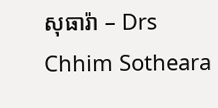សុធារ៉ា – Drs Chhim Sotheara